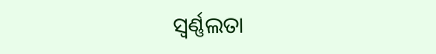ସ୍ଵର୍ଣ୍ଣଲତା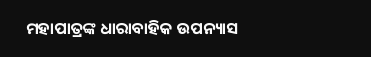ମହାପାତ୍ରଙ୍କ ଧାରାବାହିକ ଉପନ୍ୟାସ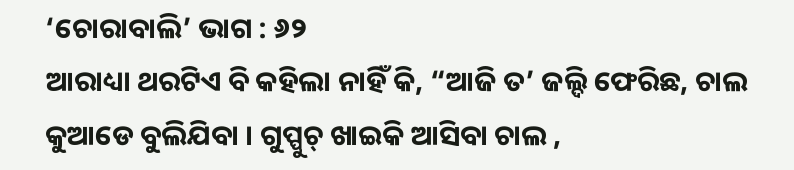‘ଚୋରାବାଲି’ ଭାଗ : ୬୨
ଆରାଧ୍ୟା ଥରଟିଏ ବି କହିଲା ନାହିଁ କି, “ଆଜି ତ’ ଜଲ୍ଦି ଫେରିଛ, ଚାଲ କୁଆଡେ ବୁଲିଯିବା । ଗୁପ୍ପୁଚ୍ ଖାଇକି ଆସିବା ଚାଲ ,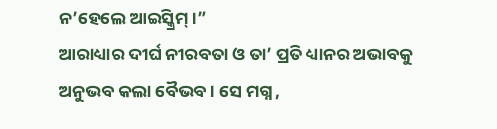ନ’ହେଲେ ଆଇସ୍କ୍ରିମ୍ ।”
ଆରାଧ୍ୟାର ଦୀର୍ଘ ନୀରବତା ଓ ତା’ ପ୍ରତି ଧ୍ୟାନର ଅଭାବକୁ ଅନୁଭବ କଲା ବୈଭବ । ସେ ମଗ୍ନ ,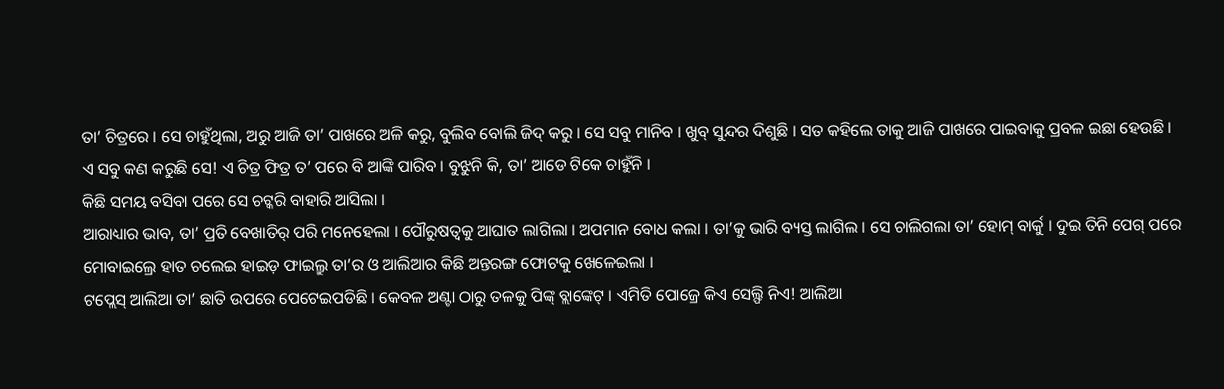ତା’ ଚିତ୍ରରେ । ସେ ଚାହୁଁଥିଲା, ଅରୁ ଆଜି ତା’ ପାଖରେ ଅଳି କରୁ, ବୁଲିବ ବୋଲି ଜିଦ୍ କରୁ । ସେ ସବୁ ମାନିବ । ଖୁବ୍ ସୁନ୍ଦର ଦିଶୁଛି । ସତ କହିଲେ ତାକୁ ଆଜି ପାଖରେ ପାଇବାକୁ ପ୍ରବଳ ଇଛା ହେଉଛି ।
ଏ ସବୁ କଣ କରୁଛି ସେ! ଏ ଚିତ୍ର ଫିତ୍ର ତ’ ପରେ ବି ଆଙ୍କି ପାରିବ । ବୁଝୁନି କି, ତା’ ଆଡେ ଟିକେ ଚାହୁଁନି ।
କିଛି ସମୟ ବସିବା ପରେ ସେ ଚଟ୍କରି ବାହାରି ଆସିଲା ।
ଆରାଧ୍ୟାର ଭାବ, ତା’ ପ୍ରତି ବେଖାତିର୍ ପରି ମନେହେଲା । ପୌରୁଷତ୍ୱକୁ ଆଘାତ ଲାଗିଲା । ଅପମାନ ବୋଧ କଲା । ତା’କୁ ଭାରି ବ୍ୟସ୍ତ ଲାଗିଲ । ସେ ଚାଲିଗଲା ତା’ ହୋମ୍ ବାର୍କୁ । ଦୁଇ ତିନି ପେଗ୍ ପରେ ମୋବାଇଲ୍ରେ ହାତ ଚଲେଇ ହାଇଡ଼ ଫାଇଲ୍ରୁ ତା’ର ଓ ଆଲିଆର କିଛି ଅନ୍ତରଙ୍ଗ ଫୋଟକୁ ଖେଳେଇଲା ।
ଟପ୍ଲେସ୍ ଆଲିଆ ତା’ ଛାତି ଉପରେ ପେଟେଇପଡିଛି । କେବଳ ଅଣ୍ଟା ଠାରୁ ତଳକୁ ପିଙ୍କ୍ ବ୍ଲାଙ୍କେଟ୍ । ଏମିତି ପୋଜ୍ରେ କିଏ ସେଲ୍ଫି ନିଏ! ଆଲିଆ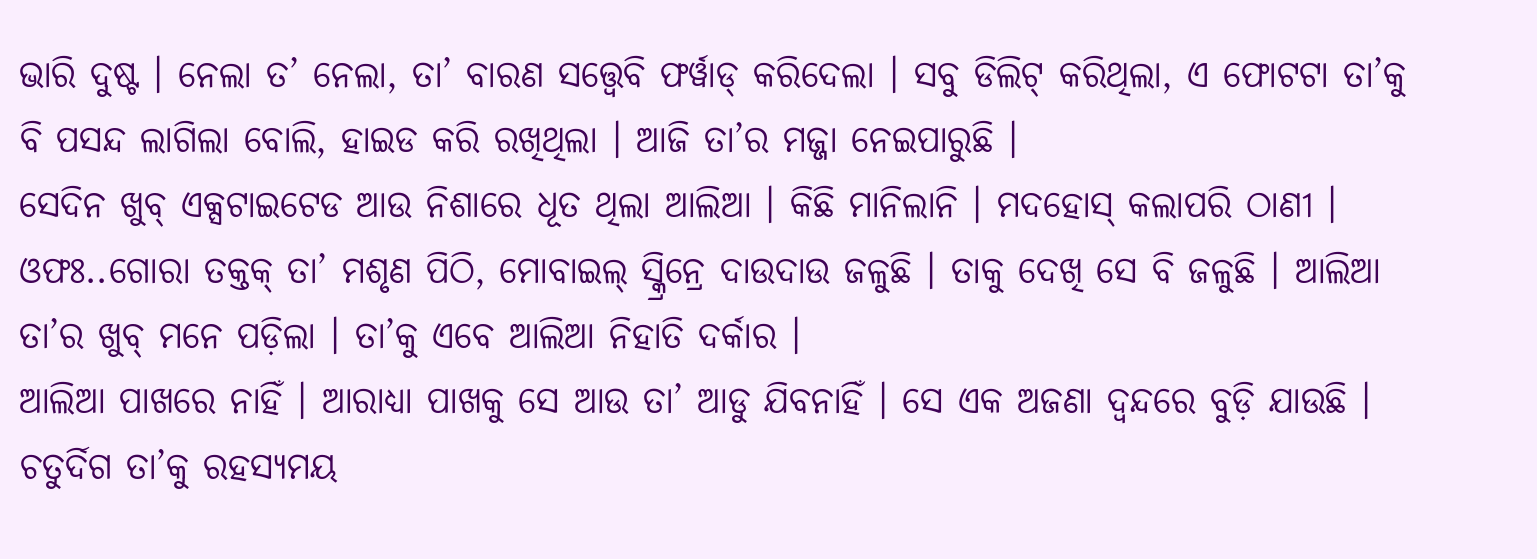ଭାରି ଦୁଷ୍ଟ । ନେଲା ତ’ ନେଲା, ତା’ ବାରଣ ସତ୍ତ୍ୱେବି ଫର୍ୱାଡ୍ କରିଦେଲା । ସବୁ ଡିଲିଟ୍ କରିଥିଲା, ଏ ଫୋଟଟା ତା’କୁ ବି ପସନ୍ଦ ଲାଗିଲା ବୋଲି, ହାଇଡ କରି ରଖିଥିଲା । ଆଜି ତା’ର ମଜ୍ଜା ନେଇପାରୁଛି ।
ସେଦିନ ଖୁବ୍ ଏକ୍ସଟାଇଟେଡ ଆଉ ନିଶାରେ ଧୂତ ଥିଲା ଆଲିଆ । କିଛି ମାନିଲାନି । ମଦହୋସ୍ କଲାପରି ଠାଣୀ ।
ଓଫଃ..ଗୋରା ତକ୍ତକ୍ ତା’ ମଶୃଣ ପିଠି, ମୋବାଇଲ୍ ସ୍କ୍ରିନ୍ରେ ଦାଉଦାଉ ଜଳୁଛି । ତାକୁ ଦେଖି ସେ ବି ଜଳୁଛି । ଆଲିଆ ତା’ର ଖୁବ୍ ମନେ ପଡ଼ିଲା । ତା’କୁ ଏବେ ଆଲିଆ ନିହାତି ଦର୍କାର ।
ଆଲିଆ ପାଖରେ ନାହିଁ । ଆରାଧ୍ୟା ପାଖକୁ ସେ ଆଉ ତା’ ଆଡୁ ଯିବନାହିଁ । ସେ ଏକ ଅଜଣା ଦ୍ୱନ୍ଦରେ ବୁଡ଼ି ଯାଉଛି ।
ଚତୁର୍ଦିଗ ତା’କୁ ରହସ୍ୟମୟ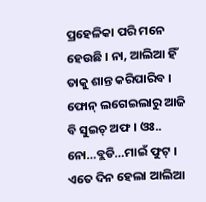ପ୍ରହେଳିକା ପରି ମନେ ହେଉଛି । ନା, ଆଲିଆ ହିଁ ତାକୁ ଶାନ୍ତ କରିପାରିବ । ଫୋନ୍ ଲଗେଇଲାରୁ ଆଜି ବି ସୁଇଚ୍ ଅଫ । ଓଃ.. ନୋ…ବ୍ଲଡି…ମାଇଁ ଫୁଟ୍ । ଏତେ ଦିନ ହେଲା ଆଲିଆ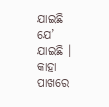ଯାଇଛି ଯେ’ ଯାଇଛି । କାହା ପାଖରେ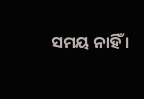ସମୟ ନାହିଁ ।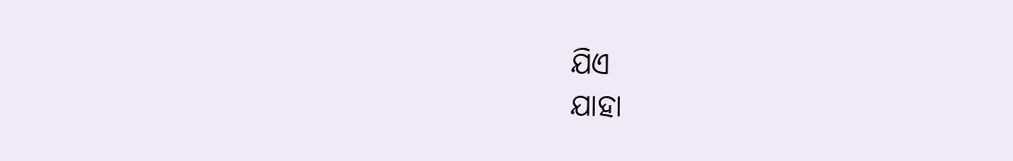ଯିଏ
ଯାହା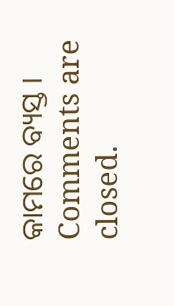କାମରେ ବ୍ୟସ୍ତ ।
Comments are closed.